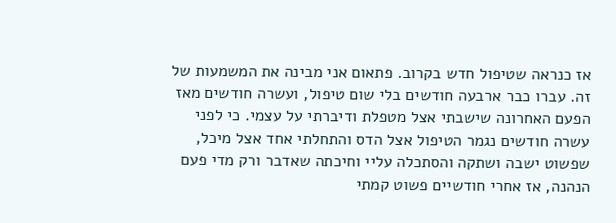אז כנראה שטיפול חדש בקרוב. פתאום אני מבינה את המשמעות של זה. עברו כבר ארבעה חודשים בלי שום טיפול, ועשרה חודשים מאז הפעם האחרונה שישבתי אצל מטפלת ודיברתי על עצמי. כי לפני עשרה חודשים נגמר הטיפול אצל הדס והתחלתי אחד אצל מיכל, שפשוט ישבה ושתקה והסתכלה עליי וחיכתה שאדבר ורק מדי פעם הנהנה, אז אחרי חודשיים פשוט קמתי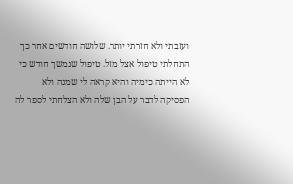ועזבתי ולא חזרתי יותר. שלושה חודשים אחר כך התחלתי טיפול אצל מזל. טיפול שנמשך חודש כי לא הייתה כימיה והיא קראה לי שמנה ולא הפסיקה לדבר על הבן שלה ולא הצלחתי לספר לה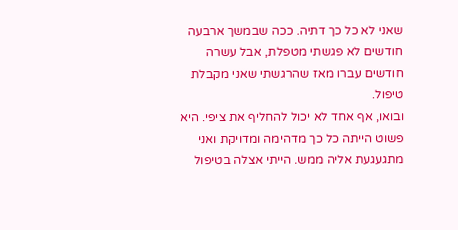שאני לא כל כך דתיה. ככה שבמשך ארבעה חודשים לא פגשתי מטפלת, אבל עשרה חודשים עברו מאז שהרגשתי שאני מקבלת טיפול.
ובואו, אף אחד לא יכול להחליף את ציפי. היא פשוט הייתה כל כך מדהימה ומדויקת ואני מתגעגעת אליה ממש. הייתי אצלה בטיפול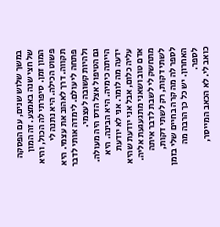במשך שלוש שנים, עם הפסקה של חצי שנה באמצע. זה המון המון זמן. סיפרתי לה הכול, והיא פשוט הכילה. היא נתנה לי תקווה. דרך לאהוב את עצמי. היא פתחה לי עולם. לימדה אותי לדבר ולהיות קשובה לעצמי.
גם הטיפול אצל הדס היה מעולה. הייתה כימיה. היא הבינה. היא ידעה מה לומר. אני לא יודעת עליה כלום, אבל אני יודעת שהיא אדם טוב ושאני מתגעגעת אליה. מתחשק לי לשבת לדבר איתה לשתי דקות, רק לשתי דקות, לספר לה מה קרה בחיים שלי בזמן האחרון. יש כל כך הרבה מה לספר.
כואב לי. לא הכאב המייסר,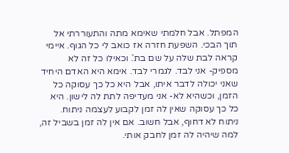המפתל. אבל חלמתי שאימא מתה והתעוררתי אל תוך הבכי. השפעת חזרה אז כואב לי כל הגוף. איימי קראה לבת שלה על שם בת'. וכאילו כל זה לא מספיק- אני לבד. לגמרי לבד. אימא היא האדם היחיד שאני יכולה לדבר איתו, אבל היא כל כך עסוקה כל הזמן, וכשהיא לא- אני מעדיפה לתת לה לישון. היא כל כך עסוקה שאין לה זמן לקבוע לעצמה ניתוח. ניתוח לא דחוף, אבל חשוב. אם אין לה זמן בשביל זה, למה שיהיה לה זמן לחבק אותי.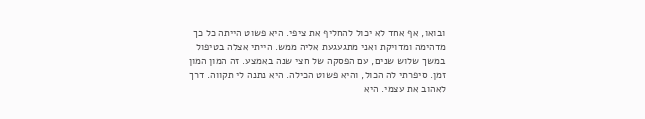ובואו, אף אחד לא יכול להחליף את ציפי. היא פשוט הייתה כל כך מדהימה ומדויקת ואני מתגעגעת אליה ממש. הייתי אצלה בטיפול במשך שלוש שנים, עם הפסקה של חצי שנה באמצע. זה המון המון זמן. סיפרתי לה הכול, והיא פשוט הכילה. היא נתנה לי תקווה. דרך לאהוב את עצמי. היא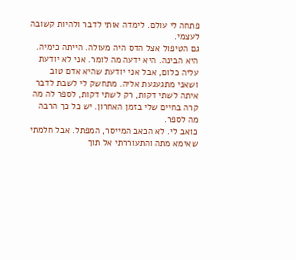פתחה לי עולם. לימדה אותי לדבר ולהיות קשובה לעצמי.
גם הטיפול אצל הדס היה מעולה. הייתה כימיה. היא הבינה. היא ידעה מה לומר. אני לא יודעת עליה כלום, אבל אני יודעת שהיא אדם טוב ושאני מתגעגעת אליה. מתחשק לי לשבת לדבר איתה לשתי דקות, רק לשתי דקות, לספר לה מה קרה בחיים שלי בזמן האחרון. יש כל כך הרבה מה לספר.
כואב לי. לא הכאב המייסר, המפתל. אבל חלמתי שאימא מתה והתעוררתי אל תוך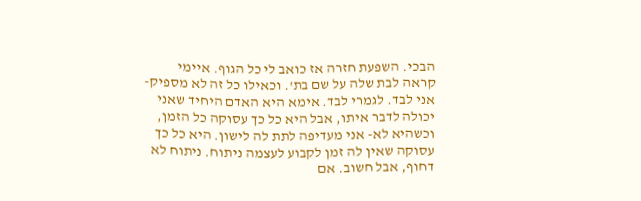הבכי. השפעת חזרה אז כואב לי כל הגוף. איימי קראה לבת שלה על שם בת'. וכאילו כל זה לא מספיק- אני לבד. לגמרי לבד. אימא היא האדם היחיד שאני יכולה לדבר איתו, אבל היא כל כך עסוקה כל הזמן, וכשהיא לא- אני מעדיפה לתת לה לישון. היא כל כך עסוקה שאין לה זמן לקבוע לעצמה ניתוח. ניתוח לא דחוף, אבל חשוב. אם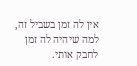אין לה זמן בשביל זה, למה שיהיה לה זמן לחבק אותי.